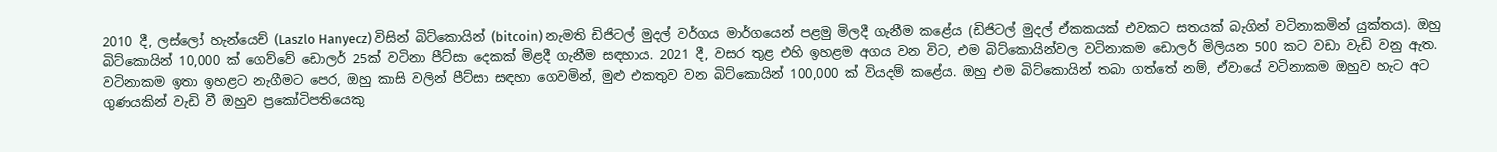2010 දී, ලස්ලෝ හැන්යෙච් (Laszlo Hanyecz) විසින් බිට්කොයින් (bitcoin) නැමති ඩිජිටල් මුදල් වර්ගය මාර්ගයෙන් පළමු මිලදී ගැනීම කළේය (ඩිජිටල් මුදල් ඒකකයක් එවකට සතයක් බැගින් වටිනාකමින් යුක්තය). ඔහු බිට්කොයින් 10,000 ක් ගෙව්වේ ඩොලර් 25ක් වටිනා පීට්සා දෙකක් මිළදී ගැනීම සඳහාය. 2021 දී, වසර තුළ එහි ඉහළම අගය වන විට, එම බිට්කොයින්වල වටිනාකම ඩොලර් මිලියන 500 කට වඩා වැඩි වනු ඇත. වටිනාකම ඉතා ඉහළට නැගීමට පෙර, ඔහු කාසි වලින් පීට්සා සඳහා ගෙවමින්, මුළු එකතුව වන බිට්කොයින් 100,000 ක් වියදම් කළේය. ඔහු එම බිට්කොයින් තබා ගත්තේ නම්, ඒවායේ වටිනාකම ඔහුව හැට අට ගුණයකින් වැඩි වී ඔහුව ප්‍රකෝටිපතියෙකු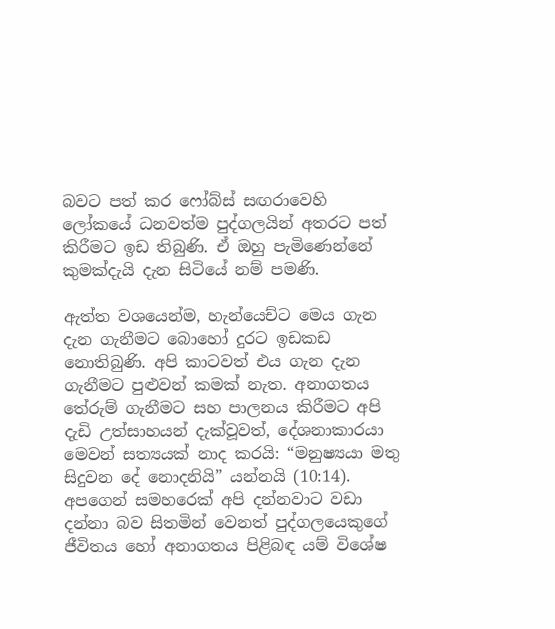බවට පත් කර ෆෝබ්ස් සඟරාවෙහි ලෝකයේ ධනවත්ම පුද්ගලයින් අතරට පත් කිරීමට ඉඩ තිබුණි. ඒ ඔහු පැමිණෙන්නේ කුමක්දැයි දැන සිටියේ නම් පමණි.

ඇත්ත වශයෙන්ම, හැන්යෙච්ට මෙය ගැන දැන ගැනීමට බොහෝ දුරට ඉඩකඩ නොතිබුණි. අපි කාටවත් එය ගැන දැන ගැනීමට පුළුවන් කමක් නැත. අනාගතය තේරුම් ගැනීමට සහ පාලනය කිරීමට අපි දැඩි උත්සාහයන් දැක්වූවත්, දේශනාකාරයා මෙවන් සත්‍යයක් නාද කරයි: “මනුෂ්‍යයා මතු සිදුවන දේ නොදනියි” යන්නයි (10:14). අපගෙන් සමහරෙක් අපි දන්නවාට වඩා දන්නා බව සිතමින් වෙනත් පුද්ගලයෙකුගේ ජීවිතය හෝ අනාගතය පිළිබඳ යම් විශේෂ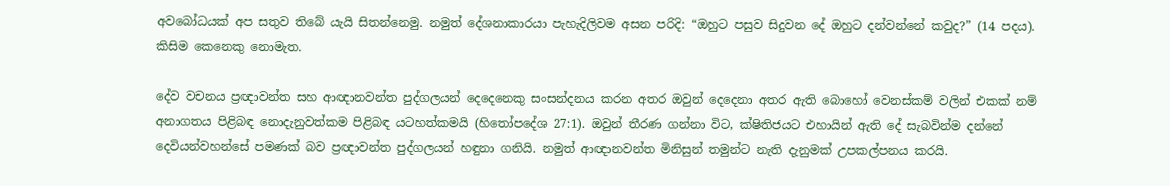අවබෝධයක් අප සතුව තිබේ යැයි සිතන්නෙමු. නමුත් දේශනාකාරයා පැහැදිලිවම අසන පරිදි: “ඔහුට පසුව සිදුවන දේ ඔහුට දන්වන්නේ කවුද?” (14 පදය). කිසිම කෙනෙකු නොමැත.

දේව වචනය ප්‍රඥාවන්ත සහ ආඥානවන්ත පුද්ගලයන් දෙදෙනෙකු සංසන්දනය කරන අතර ඔවුන් දෙදෙනා අතර ඇති බොහෝ වෙනස්කම් වලින් එකක් නම් අනාගතය පිළිබඳ නොදැනුවත්කම පිළිබඳ යටහත්කමයි (හිතෝපදේශ 27:1). ඔවුන් තීරණ ගන්නා විට, ක්ෂිතිජයට එහායින් ඇති දේ සැබවින්ම දන්නේ දෙවියන්වහන්සේ පමණක් බව ප්‍රඥාවන්ත පුද්ගලයන් හඳුනා ගනියි. නමුත් ආඥානවන්ත මිනිසුන් තමුන්ට නැති දැනුමක් උපකල්පනය කරයි.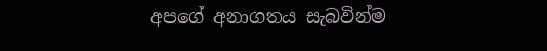අපගේ අනාගතය සැබවින්ම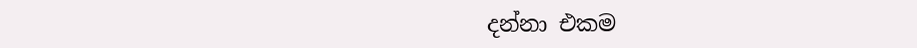දන්නා එකම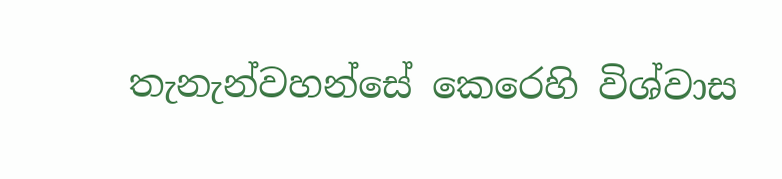තැනැන්වහන්සේ කෙරෙහි විශ්වාස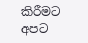කිරීමට අපට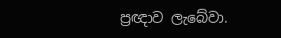ප්‍රඥාව ලැබේවා.